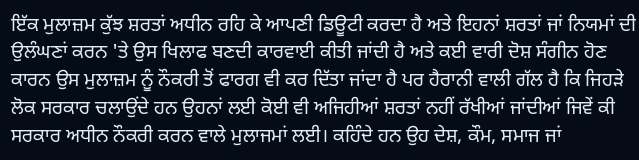ਇੱਕ ਮੁਲਾਜ਼ਮ ਕੁੱਝ ਸ਼ਰਤਾਂ ਅਧੀਨ ਰਹਿ ਕੇ ਆਪਣੀ ਡਿਊਟੀ ਕਰਦਾ ਹੈ ਅਤੇ ਇਹਨਾਂ ਸ਼ਰਤਾਂ ਜਾਂ ਨਿਯਮਾਂ ਦੀ ਉਲੰਘਣਾਂ ਕਰਨ 'ਤੇ ਉਸ ਖਿਲਾਫ ਬਣਦੀ ਕਾਰਵਾਈ ਕੀਤੀ ਜਾਂਦੀ ਹੈ ਅਤੇ ਕਈ ਵਾਰੀ ਦੋਸ਼ ਸੰਗੀਨ ਹੋਣ ਕਾਰਨ ਉਸ ਮੁਲਾਜ਼ਮ ਨੂੰ ਨੌਕਰੀ ਤੋਂ ਫਾਰਗ ਵੀ ਕਰ ਦਿੱਤਾ ਜਾਂਦਾ ਹੈ ਪਰ ਹੈਰਾਨੀ ਵਾਲੀ ਗੱਲ ਹੈ ਕਿ ਜਿਹੜੇ ਲੋਕ ਸਰਕਾਰ ਚਲਾਉਂਦੇ ਹਨ ਉਹਨਾਂ ਲਈ ਕੋਈ ਵੀ ਅਜਿਹੀਆਂ ਸ਼ਰਤਾਂ ਨਹੀਂ ਰੱਖੀਆਂ ਜਾਂਦੀਆਂ ਜਿਵੇਂ ਕੀ ਸਰਕਾਰ ਅਧੀਨ ਨੌਕਰੀ ਕਰਨ ਵਾਲੇ ਮੁਲਾਜਮਾਂ ਲਈ। ਕਹਿੰਦੇ ਹਨ ਉਹ ਦੇਸ਼, ਕੌਮ, ਸਮਾਜ ਜਾਂ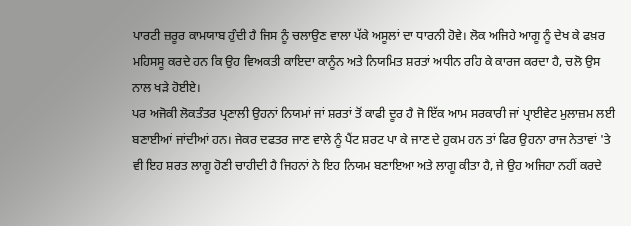ਪਾਰਟੀ ਜ਼ਰੂਰ ਕਾਮਯਾਬ ਹੁੰਦੀ ਹੈ ਜਿਸ ਨੂੰ ਚਲਾਉਣ ਵਾਲਾ ਪੱਕੇ ਅਸੂਲਾਂ ਦਾ ਧਾਰਨੀ ਹੋਵੇ। ਲੋਕ ਅਜਿਹੇ ਆਗੂ ਨੂੰ ਦੇਖ ਕੇ ਫਖ਼ਰ ਮਹਿਸਸੂ ਕਰਦੇ ਹਨ ਕਿ ਉਹ ਵਿਅਕਤੀ ਕਾਇਦਾ ਕਾਨੂੰਨ ਅਤੇ ਨਿਯਮਿਤ ਸ਼ਰਤਾਂ ਅਧੀਨ ਰਹਿ ਕੇ ਕਾਰਜ ਕਰਦਾ ਹੈ, ਚਲੋ ਉਸ ਨਾਲ ਖੜੇ ਹੋਈਏ।
ਪਰ ਅਜੋਕੀ ਲੋਕਤੰਤਰ ਪ੍ਰਣਾਲੀ ਉਹਨਾਂ ਨਿਯਮਾਂ ਜਾਂ ਸ਼ਰਤਾਂ ਤੋਂ ਕਾਫੀ ਦੂਰ ਹੈ ਜੋ ਇੱਕ ਆਮ ਸਰਕਾਰੀ ਜਾਂ ਪ੍ਰਾਈਵੇਟ ਮੁਲਾਜ਼ਮ ਲਈ ਬਣਾਈਆਂ ਜਾਂਦੀਆਂ ਹਨ। ਜੇਕਰ ਦਫਤਰ ਜਾਣ ਵਾਲੇ ਨੂੰ ਪੈਂਟ ਸ਼ਰਟ ਪਾ ਕੇ ਜਾਣ ਦੇ ਹੁਕਮ ਹਨ ਤਾਂ ਫਿਰ ਉਹਨਾ ਰਾਜ ਨੇਤਾਵਾਂ 'ਤੇ ਵੀ ਇਹ ਸ਼ਰਤ ਲਾਗੂ ਹੋਣੀ ਚਾਹੀਦੀ ਹੈ ਜਿਹਨਾਂ ਨੇ ਇਹ ਨਿਯਮ ਬਣਾਇਆ ਅਤੇ ਲਾਗੂ ਕੀਤਾ ਹੈ, ਜੇ ਉਹ ਅਜਿਹਾ ਨਹੀਂ ਕਰਦੇ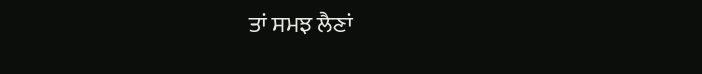ਤਾਂ ਸਮਝ ਲੈਣਾਂ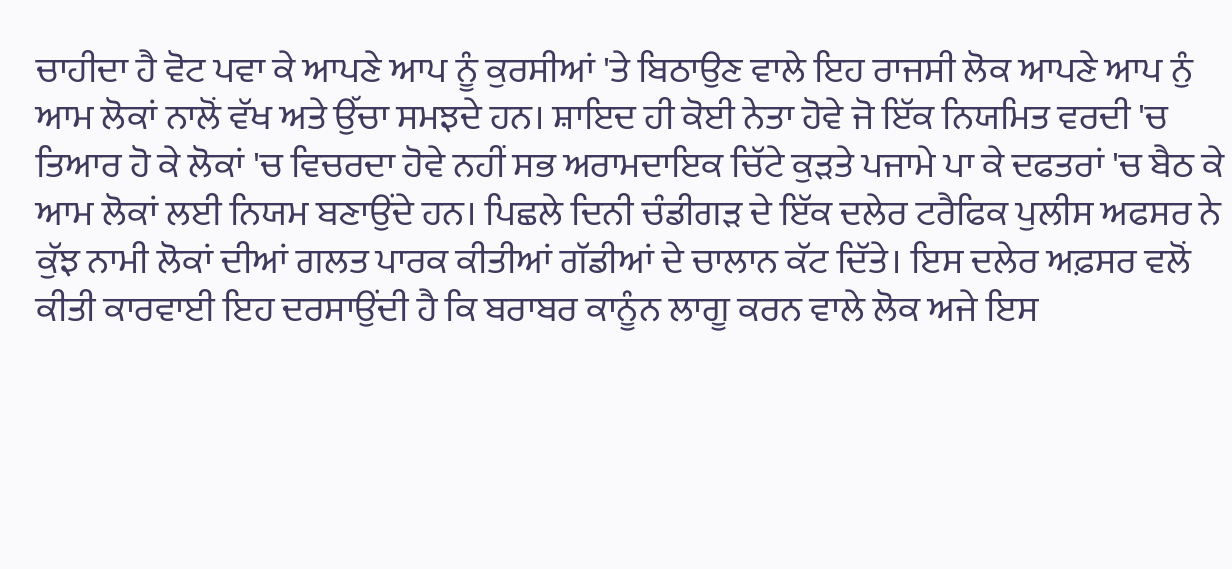ਚਾਹੀਦਾ ਹੈ ਵੋਟ ਪਵਾ ਕੇ ਆਪਣੇ ਆਪ ਨੂੰ ਕੁਰਸੀਆਂ 'ਤੇ ਬਿਠਾਉਣ ਵਾਲੇ ਇਹ ਰਾਜਸੀ ਲੋਕ ਆਪਣੇ ਆਪ ਨੁੰ ਆਮ ਲੋਕਾਂ ਨਾਲੋਂ ਵੱਖ ਅਤੇ ਉੱਚਾ ਸਮਝਦੇ ਹਨ। ਸ਼ਾਇਦ ਹੀ ਕੋਈ ਨੇਤਾ ਹੋਵੇ ਜੋ ਇੱਕ ਨਿਯਮਿਤ ਵਰਦੀ 'ਚ ਤਿਆਰ ਹੋ ਕੇ ਲੋਕਾਂ 'ਚ ਵਿਚਰਦਾ ਹੋਵੇ ਨਹੀਂ ਸਭ ਅਰਾਮਦਾਇਕ ਚਿੱਟੇ ਕੁੜਤੇ ਪਜਾਮੇ ਪਾ ਕੇ ਦਫਤਰਾਂ 'ਚ ਬੈਠ ਕੇ ਆਮ ਲੋਕਾਂ ਲਈ ਨਿਯਮ ਬਣਾਉਂਦੇ ਹਨ। ਪਿਛਲੇ ਦਿਨੀ ਚੰਡੀਗੜ ਦੇ ਇੱਕ ਦਲੇਰ ਟਰੈਫਿਕ ਪੁਲੀਸ ਅਫਸਰ ਨੇ ਕੁੱਝ ਨਾਮੀ ਲੋਕਾਂ ਦੀਆਂ ਗਲਤ ਪਾਰਕ ਕੀਤੀਆਂ ਗੱਡੀਆਂ ਦੇ ਚਾਲਾਨ ਕੱਟ ਦਿੱਤੇ। ਇਸ ਦਲੇਰ ਅਫ਼ਸਰ ਵਲੋਂ ਕੀਤੀ ਕਾਰਵਾਈ ਇਹ ਦਰਸਾਉਂਦੀ ਹੈ ਕਿ ਬਰਾਬਰ ਕਾਨੂੰਨ ਲਾਗੂ ਕਰਨ ਵਾਲੇ ਲੋਕ ਅਜੇ ਇਸ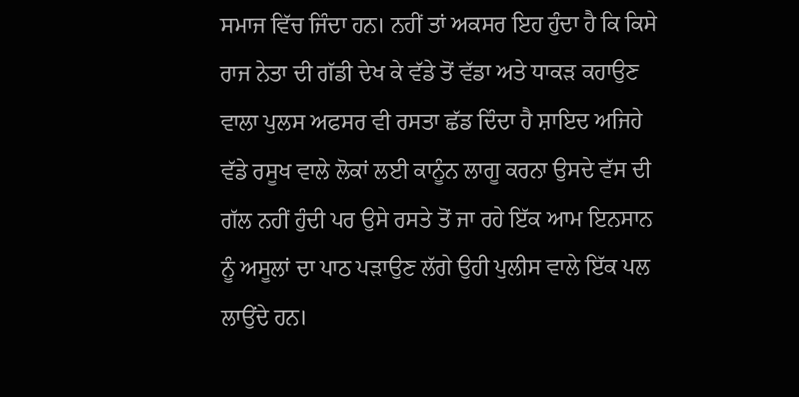ਸਮਾਜ ਵਿੱਚ ਜਿੰਦਾ ਹਨ। ਨਹੀਂ ਤਾਂ ਅਕਸਰ ਇਹ ਹੁੰਦਾ ਹੈ ਕਿ ਕਿਸੇ ਰਾਜ ਨੇਤਾ ਦੀ ਗੱਡੀ ਦੇਖ ਕੇ ਵੱਡੇ ਤੋਂ ਵੱਡਾ ਅਤੇ ਧਾਕੜ ਕਹਾਉਣ ਵਾਲਾ ਪੁਲਸ ਅਫਸਰ ਵੀ ਰਸਤਾ ਛੱਡ ਦਿੰਦਾ ਹੈ ਸ਼ਾਇਦ ਅਜਿਹੇ ਵੱਡੇ ਰਸੂਖ ਵਾਲੇ ਲੋਕਾਂ ਲਈ ਕਾਨੂੰਨ ਲਾਗੂ ਕਰਨਾ ਉਸਦੇ ਵੱਸ ਦੀ ਗੱਲ ਨਹੀਂ ਹੁੰਦੀ ਪਰ ਉਸੇ ਰਸਤੇ ਤੋਂ ਜਾ ਰਹੇ ਇੱਕ ਆਮ ਇਨਸਾਨ ਨੂੰ ਅਸੂਲਾਂ ਦਾ ਪਾਠ ਪੜਾਉਣ ਲੱਗੇ ਉਹੀ ਪੁਲੀਸ ਵਾਲੇ ਇੱਕ ਪਲ ਲਾਉਂਦੇ ਹਨ।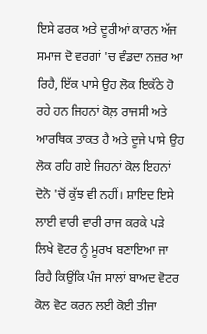ਇਸੇ ਫਰਕ ਅਤੇ ਦੂਰੀਆਂ ਕਾਰਨ ਅੱਜ ਸਮਾਜ ਦੋ ਵਰਗਾਂ 'ਚ ਵੰਡਦਾ ਨਜ਼ਰ ਆ ਰਿਹੈ, ਇੱਕ ਪਾਸੇ ਉਹ ਲੋਕ ਇਕੱਠੇ ਹੋ ਰਹੇ ਹਨ ਜਿਹਨਾਂ ਕੋਲ਼ ਰਾਜਸੀ ਅਤੇ ਆਰਥਿਕ ਤਾਕਤ ਹੈ ਅਤੇ ਦੂਜੇ ਪਾਸੇ ਉਹ ਲੋਕ ਰਹਿ ਗਏ ਜਿਹਨਾਂ ਕੋਲ ਇਹਨਾਂ ਦੋਨੋ 'ਚੋਂ ਕੁੱਝ ਵੀ ਨਹੀਂ। ਸ਼ਾਇਦ ਇਸੇ ਲਾਈ ਵਾਰੀ ਵਾਰੀ ਰਾਜ ਕਰਕੇ ਪੜੇ ਲਿਖੇ ਵੋਟਰ ਨੂੰ ਮੂਰਖ ਬਣਾਇਆ ਜਾ ਰਿਹੈ ਕਿਉਂਕਿ ਪੰਜ ਸਾਲਾਂ ਬਾਅਦ ਵੋਟਰ ਕੋਲ ਵੋਟ ਕਰਨ ਲਈ ਕੋਈ ਤੀਜਾ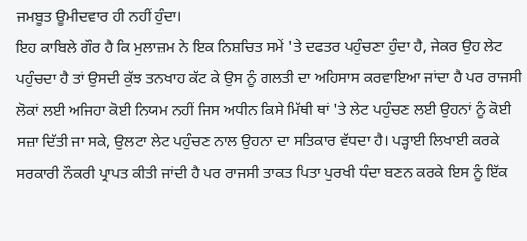ਜਮਬੂਤ ਊਮੀਦਵਾਰ ਹੀ ਨਹੀਂ ਹੁੰਦਾ।
ਇਹ ਕਾਬਿਲੇ ਗੌਰ ਹੈ ਕਿ ਮੁਲਾਜ਼ਮ ਨੇ ਇਕ ਨਿਸ਼ਚਿਤ ਸਮੇਂ 'ਤੇ ਦਫਤਰ ਪਹੁੰਚਣਾ ਹੁੰਦਾ ਹੈ, ਜੇਕਰ ਉਹ ਲੇਟ ਪਹੁੰਚਦਾ ਹੈ ਤਾਂ ਉਸਦੀ ਕੁੱਝ ਤਨਖਾਹ ਕੱਟ ਕੇ ਉਸ ਨੂੰ ਗਲਤੀ ਦਾ ਅਹਿਸਾਸ ਕਰਵਾਇਆ ਜਾਂਦਾ ਹੈ ਪਰ ਰਾਜਸੀ ਲੋਕਾਂ ਲਈ ਅਜਿਹਾ ਕੋਈ ਨਿਯਮ ਨਹੀਂ ਜਿਸ ਅਧੀਨ ਕਿਸੇ ਮਿੱਥੀ ਥਾਂ 'ਤੇ ਲੇਟ ਪਹੁੰਚਣ ਲਈ ਉਹਨਾਂ ਨੂੰ ਕੋਈ ਸਜ਼ਾ ਦਿੱਤੀ ਜਾ ਸਕੇ, ਉਲਟਾ ਲੇਟ ਪਹੁੰਚਣ ਨਾਲ ਉਹਨਾ ਦਾ ਸਤਿਕਾਰ ਵੱਧਦਾ ਹੈ। ਪੜ੍ਹਾਈ ਲਿਖਾਈ ਕਰਕੇ ਸਰਕਾਰੀ ਨੌਕਰੀ ਪ੍ਰਾਪਤ ਕੀਤੀ ਜਾਂਦੀ ਹੈ ਪਰ ਰਾਜਸੀ ਤਾਕਤ ਪਿਤਾ ਪੁਰਖੀ ਧੰਦਾ ਬਣਨ ਕਰਕੇ ਇਸ ਨੂੰ ਇੱਕ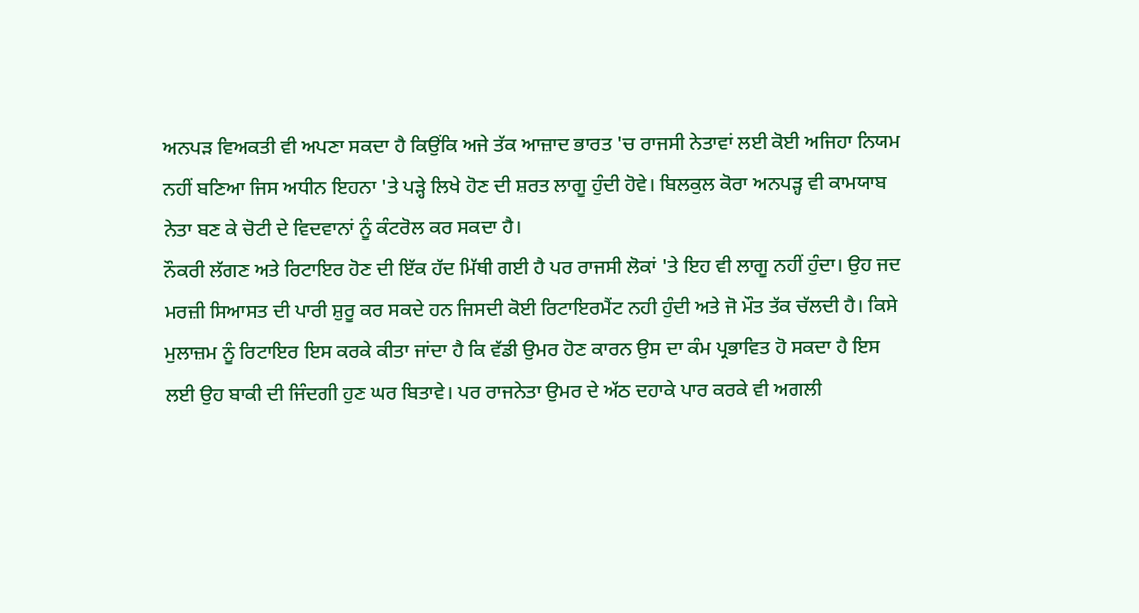ਅਨਪੜ ਵਿਅਕਤੀ ਵੀ ਅਪਣਾ ਸਕਦਾ ਹੈ ਕਿਉਂਕਿ ਅਜੇ ਤੱਕ ਆਜ਼ਾਦ ਭਾਰਤ 'ਚ ਰਾਜਸੀ ਨੇਤਾਵਾਂ ਲਈ ਕੋਈ ਅਜਿਹਾ ਨਿਯਮ ਨਹੀਂ ਬਣਿਆ ਜਿਸ ਅਧੀਨ ਇਹਨਾ 'ਤੇ ਪੜ੍ਹੇ ਲਿਖੇ ਹੋਣ ਦੀ ਸ਼ਰਤ ਲਾਗੂ ਹੁੰਦੀ ਹੋਵੇ। ਬਿਲਕੁਲ ਕੋਰਾ ਅਨਪੜ੍ਹ ਵੀ ਕਾਮਯਾਬ ਨੇਤਾ ਬਣ ਕੇ ਚੋਟੀ ਦੇ ਵਿਦਵਾਨਾਂ ਨੂੰ ਕੰਟਰੋਲ ਕਰ ਸਕਦਾ ਹੈ।
ਨੌਕਰੀ ਲੱਗਣ ਅਤੇ ਰਿਟਾਇਰ ਹੋਣ ਦੀ ਇੱਕ ਹੱਦ ਮਿੱਥੀ ਗਈ ਹੈ ਪਰ ਰਾਜਸੀ ਲੋਕਾਂ 'ਤੇ ਇਹ ਵੀ ਲਾਗੂ ਨਹੀਂ ਹੁੰਦਾ। ਉਹ ਜਦ ਮਰਜ਼ੀ ਸਿਆਸਤ ਦੀ ਪਾਰੀ ਸ਼ੁਰੂ ਕਰ ਸਕਦੇ ਹਨ ਜਿਸਦੀ ਕੋਈ ਰਿਟਾਇਰਮੈਂਟ ਨਹੀ ਹੁੰਦੀ ਅਤੇ ਜੋ ਮੌਤ ਤੱਕ ਚੱਲਦੀ ਹੈ। ਕਿਸੇ ਮੁਲਾਜ਼ਮ ਨੂੰ ਰਿਟਾਇਰ ਇਸ ਕਰਕੇ ਕੀਤਾ ਜਾਂਦਾ ਹੈ ਕਿ ਵੱਡੀ ਉਮਰ ਹੋਣ ਕਾਰਨ ਉਸ ਦਾ ਕੰਮ ਪ੍ਰਭਾਵਿਤ ਹੋ ਸਕਦਾ ਹੈ ਇਸ ਲਈ ਉਹ ਬਾਕੀ ਦੀ ਜਿੰਦਗੀ ਹੁਣ ਘਰ ਬਿਤਾਵੇ। ਪਰ ਰਾਜਨੇਤਾ ਉਮਰ ਦੇ ਅੱਠ ਦਹਾਕੇ ਪਾਰ ਕਰਕੇ ਵੀ ਅਗਲੀ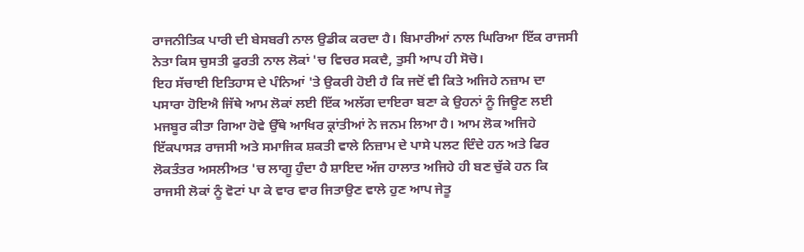ਰਾਜਨੀਤਿਕ ਪਾਰੀ ਦੀ ਬੇਸਬਰੀ ਨਾਲ ਉਡੀਕ ਕਰਦਾ ਹੈ। ਬਿਮਾਰੀਆਂ ਨਾਲ ਘਿਰਿਆ ਇੱਕ ਰਾਜਸੀ ਨੇਤਾ ਕਿਸ ਚੁਸਤੀ ਫੁਰਤੀ ਨਾਲ ਲੋਕਾਂ 'ਚ ਵਿਚਰ ਸਕਦੈ, ਤੁਸੀ ਆਪ ਹੀ ਸੋਚੋ।
ਇਹ ਸੱਚਾਈ ਇਤਿਹਾਸ ਦੇ ਪੰਨਿਆਂ 'ਤੇ ਉਕਰੀ ਹੋਈ ਹੈ ਕਿ ਜਦੋਂ ਵੀ ਕਿਤੇ ਅਜਿਹੇ ਨਜ਼ਾਮ ਦਾ ਪਸਾਰਾ ਹੋਇਐ ਜਿੱਥੇ ਆਮ ਲੋਕਾਂ ਲਈ ਇੱਕ ਅਲੱਗ ਦਾਇਰਾ ਬਣਾ ਕੇ ਉਹਨਾਂ ਨੂੰ ਜਿਊਣ ਲਈ ਮਜਬੂਰ ਕੀਤਾ ਗਿਆ ਹੋਵੇ ਉੱਥੇ ਆਖਿਰ ਕ੍ਰਾਂਤੀਆਂ ਨੇ ਜਨਮ ਲਿਆ ਹੈ। ਆਮ ਲੋਕ ਅਜਿਹੇ ਇੱਕਪਾਸੜ ਰਾਜਸੀ ਅਤੇ ਸਮਾਜਿਕ ਸ਼ਕਤੀ ਵਾਲੇ ਨਿਜ਼ਾਮ ਦੇ ਪਾਸੇ ਪਲਟ ਦਿੰਦੇ ਹਨ ਅਤੇ ਫਿਰ ਲੋਕਤੰਤਰ ਅਸਲੀਅਤ 'ਚ ਲਾਗੂ ਹੁੰਦਾ ਹੈ ਸ਼ਾਇਦ ਅੱਜ ਹਾਲਾਤ ਅਜਿਹੇ ਹੀ ਬਣ ਚੁੱਕੇ ਹਨ ਕਿ ਰਾਜਸੀ ਲੋਕਾਂ ਨੂੰ ਵੋਟਾਂ ਪਾ ਕੇ ਵਾਰ ਵਾਰ ਜਿਤਾਉਣ ਵਾਲੇ ਹੁਣ ਆਪ ਜੇਤੂ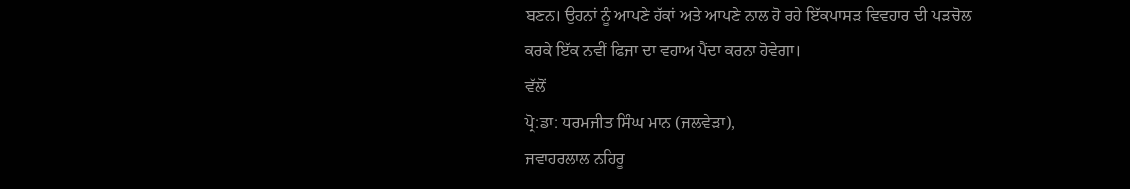ਬਣਨ। ਉਹਨਾਂ ਨੂੰ ਆਪਣੇ ਹੱਕਾਂ ਅਤੇ ਆਪਣੇ ਨਾਲ ਹੋ ਰਹੇ ਇੱਕਪਾਸੜ ਵਿਵਹਾਰ ਦੀ ਪੜਚੋਲ ਕਰਕੇ ਇੱਕ ਨਵੀਂ ਫਿਜਾ ਦਾ ਵਹਾਅ ਪੈਂਦਾ ਕਰਨਾ ਹੋਵੇਗਾ।
ਵੱਲੋਂ
ਪ੍ਰੋ:ਡਾ: ਧਰਮਜੀਤ ਸਿੰਘ ਮਾਨ (ਜਲਵੇੜਾ),
ਜਵਾਹਰਲਾਲ ਨਹਿਰੂ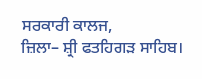ਸਰਕਾਰੀ ਕਾਲਜ,
ਜ਼ਿਲਾ– ਸ਼੍ਰੀ ਫਤਹਿਗੜ ਸਾਹਿਬ।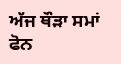ਅੱਜ ਥੌੜਾ ਸਮਾਂ ਫੋਨ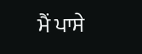ਮੈਂ ਪਾਸੇ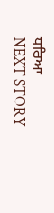ਧਰਿਆ
NEXT STORY